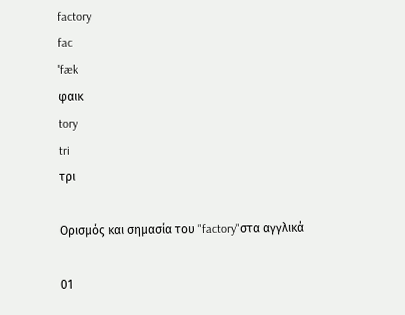factory
fac
ˈfæk
φαικ
tory
tri
τρι

Ορισμός και σημασία του "factory"στα αγγλικά

01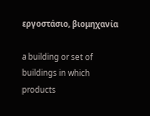εργοστάσιο, βιομηχανία

a building or set of buildings in which products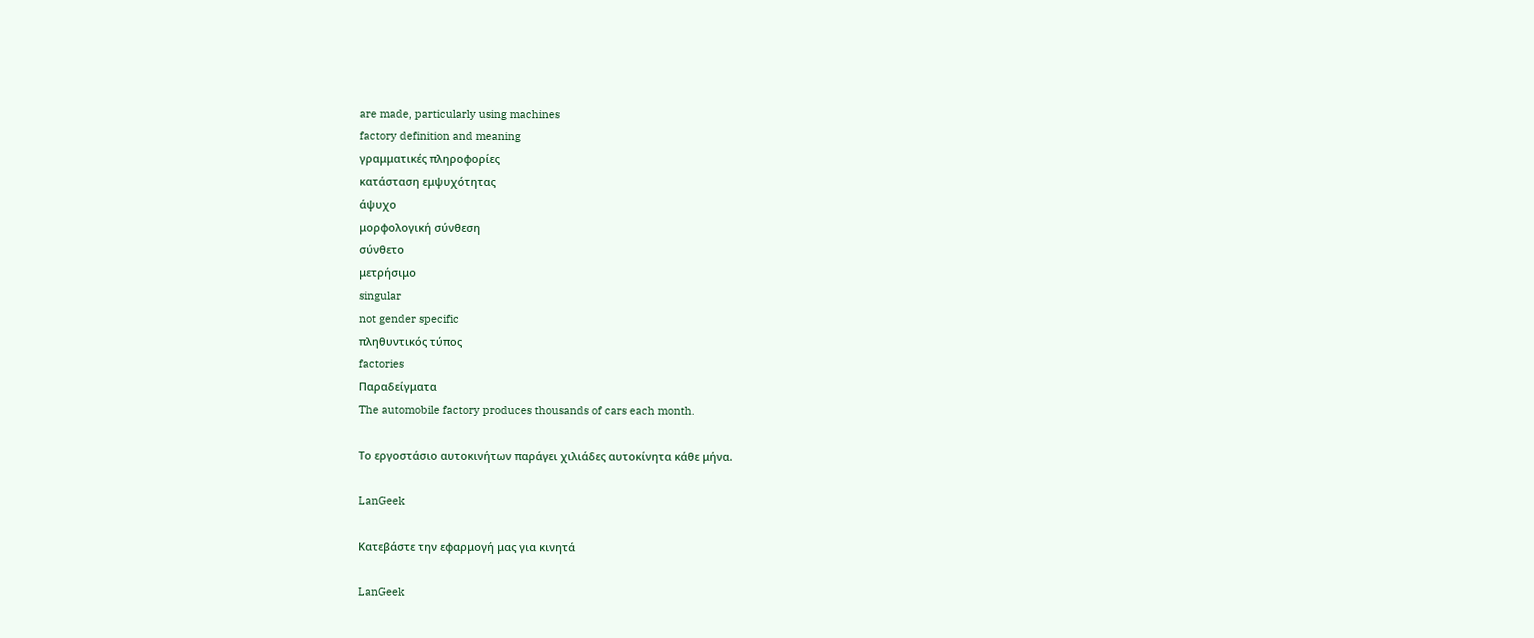are made, particularly using machines
factory definition and meaning
γραμματικές πληροφορίες
κατάσταση εμψυχότητας
άψυχο
μορφολογική σύνθεση
σύνθετο
μετρήσιμο
singular
not gender specific
πληθυντικός τύπος
factories
Παραδείγματα
The automobile factory produces thousands of cars each month.

Το εργοστάσιο αυτοκινήτων παράγει χιλιάδες αυτοκίνητα κάθε μήνα.

LanGeek

Κατεβάστε την εφαρμογή μας για κινητά

LanGeek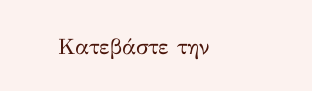Κατεβάστε την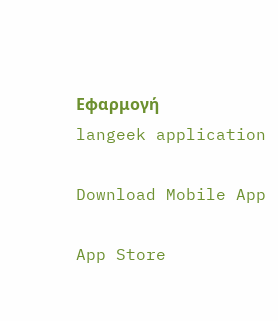Εφαρμογή
langeek application

Download Mobile App

App Store